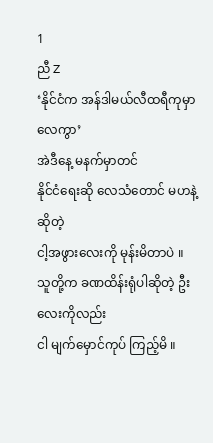1
ညီ Z
‘နိုင်ငံက အန်ဒါမယ်လီထရီကုမှာလေကွာ’
အဲဒီနေ့ မနက်မှာတင်
နိုင်ငံရေးဆို လေသံတောင် မဟနဲ့ ဆိုတဲ့
ငါ့အဖွားလေးကို မုန်းမိတာပဲ ။
သူတို့က ခဏထိန်းရုံပါဆိုတဲ့ ဦးလေးကိုလည်း
ငါ မျက်မှောင်ကုပ် ကြည့်မိ ။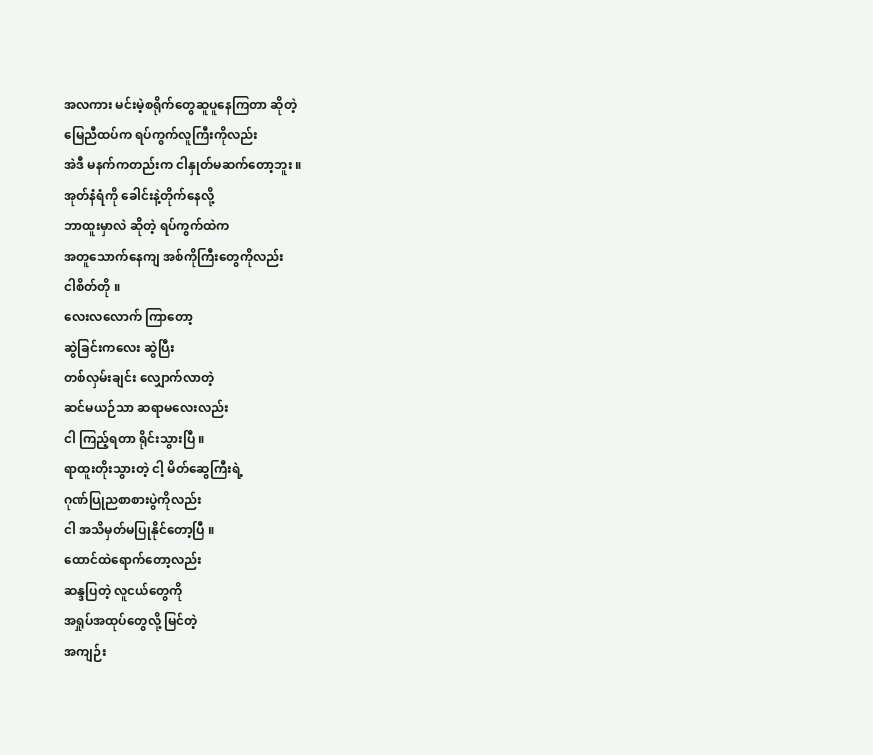အလကား မင်းမဲ့စရိုက်တွေဆူပူနေကြတာ ဆိုတဲ့
မြေညီထပ်က ရပ်ကွက်လူကြီးကိုလည်း
အဲဒီ မနက်ကတည်းက ငါနှုတ်မဆက်တော့ဘူး ။
အုတ်နံရံကို ခေါင်းနဲ့တိုက်နေလို့
ဘာထူးမှာလဲ ဆိုတဲ့ ရပ်ကွက်ထဲက
အတူသောက်နေကျ အစ်ကိုကြီးတွေကိုလည်း
ငါစိတ်တို ။
လေးလလောက် ကြာတော့
ဆွဲခြင်းကလေး ဆွဲပြီး
တစ်လှမ်းချင်း လျှောက်လာတဲ့
ဆင်မယဉ်သာ ဆရာမလေးလည်း
ငါ ကြည့်ရတာ ရိုင်းသွားပြီ ။
ရာထူးတိုးသွားတဲ့ ငါ့ မိတ်ဆွေကြီးရဲ့
ဂုဏ်ပြုညစာစားပွဲကိုလည်း
ငါ အသိမှတ်မပြုနိုင်တော့ပြီ ။
ထောင်ထဲရောက်တော့လည်း
ဆန္ဒပြတဲ့ လူငယ်တွေကို
အရှုပ်အထုပ်တွေလို့ မြင်တဲ့
အကျဉ်း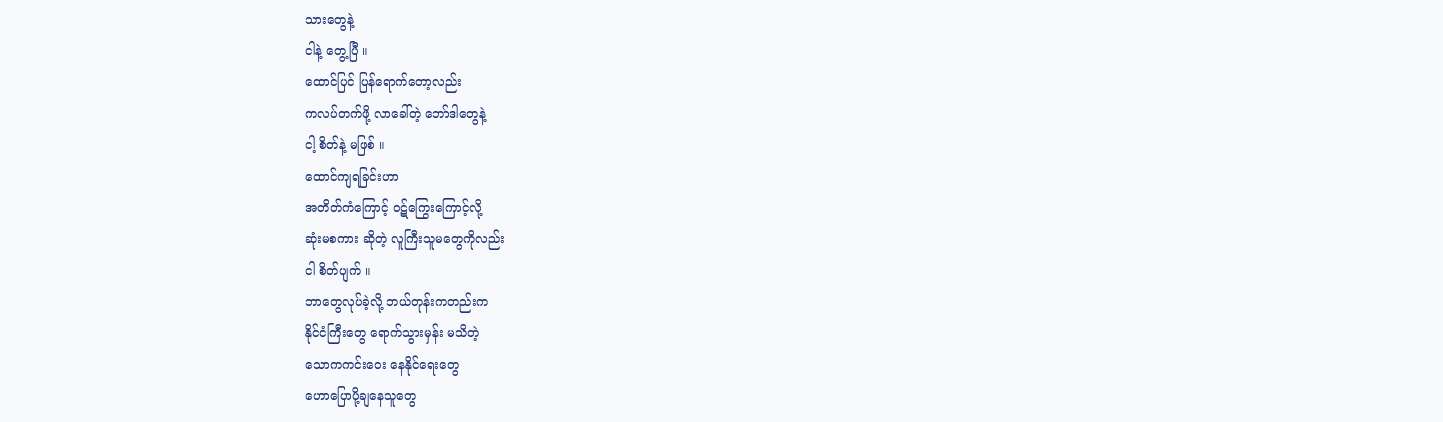သားတွေနဲ့
ငါနဲ့ တွေ့ပြီ ။
ထောင်ပြင် ပြန်ရောက်တော့လည်း
ကလပ်တက်ဖို့ လာခေါ်တဲ့ ဘော်ဒါတွေနဲ့
ငါ့ စိတ်နဲ့ မဖြစ် ။
ထောင်ကျရခြင်းဟာ
အတိတ်ကံကြောင့် ၀ဋ်ကြွေးကြောင့်လို့
ဆုံးမစကား ဆိုတဲ့ လူကြီးသူမတွေကိုလည်း
ငါ စိတ်ပျက် ။
ဘာတွေလုပ်ခဲ့လို့ ဘယ်တုန်းကတည်းက
နိုင်ငံကြီးတွေ ရောက်သွားမှန်း မသိတဲ့
သောကကင်းဝေး နေနိုင်ရေးတွေ
ဟောပြောပို့ချနေသူတွေ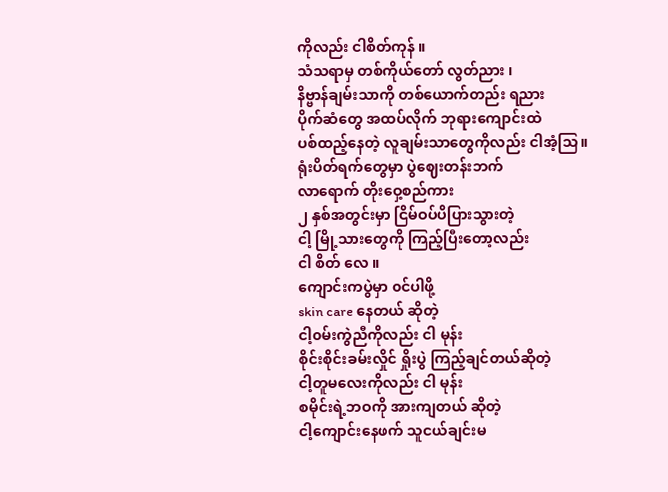ကိုလည်း ငါစိတ်ကုန် ။
သံသရာမှ တစ်ကိုယ်တော် လွတ်ညား ၊
နိဗ္ဗာန်ချမ်းသာကို တစ်ယောက်တည်း ရညား
ပိုက်ဆံတွေ အထပ်လိုက် ဘုရားကျောင်းထဲ
ပစ်ထည့်နေတဲ့ လူချမ်းသာတွေကိုလည်း ငါအံ့သြ။
ရုံးပိတ်ရက်တွေမှာ ပွဲဈေးတန်းဘက်
လာရောက် တိုးဝှေ့စည်ကား
၂ နှစ်အတွင်းမှာ ငြိမ်ဝပ်ပိပြားသွားတဲ့
ငါ့ မြို့သားတွေကို ကြည့်ပြီးတော့လည်း
ငါ စိတ် လေ ။
ကျောင်းကပွဲမှာ ၀င်ပါဖို့
skin care နေတယ် ဆိုတဲ့
ငါ့၀မ်းကွဲညီကိုလည်း ငါ မုန်း
စိုင်းစိုင်းခမ်းလှိုင် ရှိုးပွဲ ကြည့်ချင်တယ်ဆိုတဲ့
ငါ့တူမလေးကိုလည်း ငါ မုန်း
စမိုင်းရဲ့ဘဝကို အားကျတယ် ဆိုတဲ့
ငါ့ကျောင်းနေဖက် သူငယ်ချင်းမ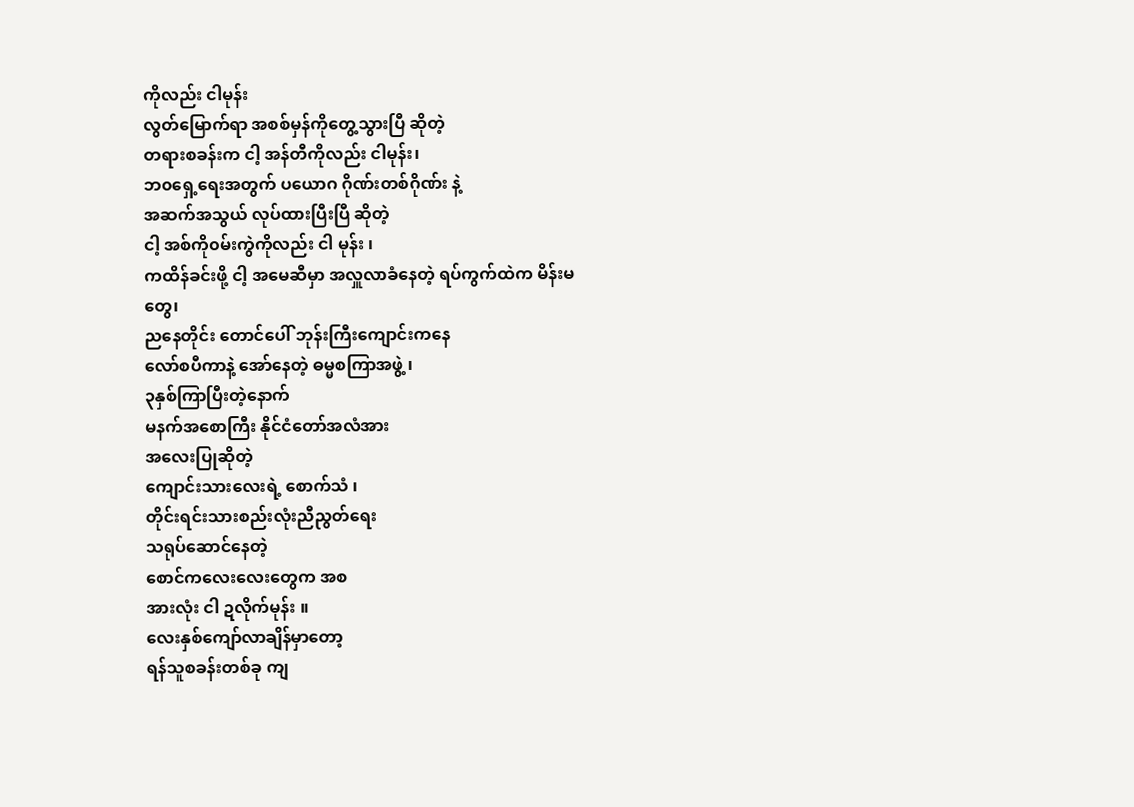ကိုလည်း ငါမုန်း
လွတ်မြောက်ရာ အစစ်မှန်ကိုတွေ့သွားပြီ ဆိုတဲ့
တရားစခန်းက ငါ့ အန်တီကိုလည်း ငါမုန်း၊
ဘ၀ရှေ့ရေးအတွက် ပယောဂ ဂိုဏ်းတစ်ဂိုဏ်း နဲ့
အဆက်အသွယ် လုပ်ထားပြီးပြီ ဆိုတဲ့
ငါ့ အစ်ကို၀မ်းကွဲကိုလည်း ငါ မုန်း ၊
ကထိန်ခင်းဖို့ ငါ့ အမေဆီမှာ အလှူလာခံနေတဲ့ ရပ်ကွက်ထဲက မိန်းမတွေ၊
ညနေတိုင်း တောင်ပေါ် ဘုန်းကြီးကျောင်းကနေ
လော်စပီကာနဲ့ အော်နေတဲ့ ဓမ္မစကြာအဖွဲ့ ၊
၃နှစ်ကြာပြီးတဲ့နောက်
မနက်အစောကြီး နိုင်ငံတော်အလံအား
အလေးပြုဆိုတဲ့
ကျောင်းသားလေးရဲ့ စောက်သံ ၊
တိုင်းရင်းသားစည်းလုံးညီညွတ်ရေး
သရုပ်ဆောင်နေတဲ့
စောင်ကလေးလေးတွေက အစ
အားလုံး ငါ ဍလိုက်မုန်း ။
လေးနှစ်ကျော်လာချိန်မှာတော့
ရန်သူစခန်းတစ်ခု ကျ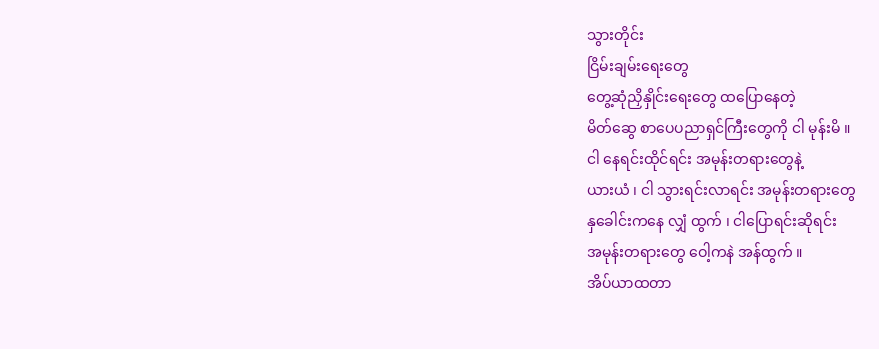သွားတိုင်း
ငြိမ်းချမ်းရေးတွေ
တွေ့ဆုံညှိနှိုင်းရေးတွေ ထပြောနေတဲ့
မိတ်ဆွေ စာပေပညာရှင်ကြီးတွေကို ငါ မုန်းမိ ။
ငါ နေရင်းထိုင်ရင်း အမုန်းတရားတွေနဲ့
ယားယံ ၊ ငါ သွားရင်းလာရင်း အမုန်းတရားတွေ
နှခေါင်းကနေ လျှံ ထွက် ၊ ငါပြောရင်းဆိုရင်း
အမုန်းတရားတွေ ဝေါ့ကနဲ အန်ထွက် ။
အိပ်ယာထတာ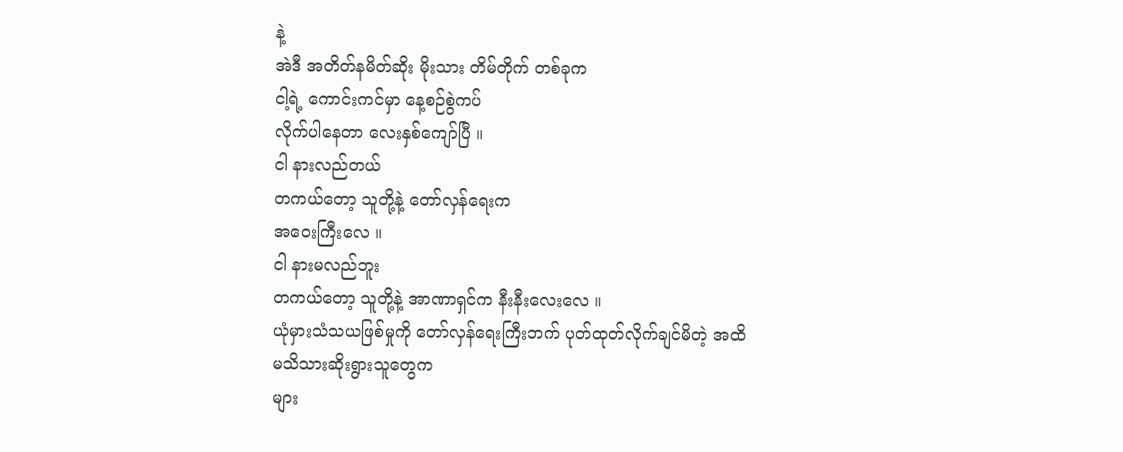နဲ့
အဲဒီ အတိတ်နမိတ်ဆိုး မိုးသား တိမ်တိုက် တစ်ခုက
ငါ့ရဲ့ ကောင်းကင်မှာ နေ့စဉ်စွဲကပ်
လိုက်ပါနေတာ လေးနှစ်ကျော်ပြီ ။
ငါ နားလည်တယ်
တကယ်တော့ သူတို့နဲ့ တော်လှန်ရေးက
အဝေးကြီးလေ ။
ငါ နားမလည်ဘူး
တကယ်တော့ သူတို့နဲ့ အာဏာရှင်က နီးနီးလေးလေ ။
ယုံမှားသံသယဖြစ်မှုကို တော်လှန်ရေးကြီးဘက် ပုတ်ထုတ်လိုက်ချင်မိတဲ့ အထိ
မသိသားဆိုးရွားသူတွေက
များ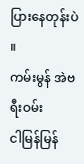ပြားနေတုန်းပဲ ။
ကမ်းမွန် အဲဗရီးဝမ်း
ငါမြန်မြန်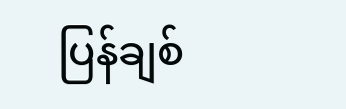ပြန်ချစ်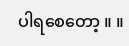ပါရစေတော့ ။ ။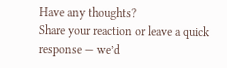Have any thoughts?
Share your reaction or leave a quick response — we’d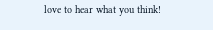love to hear what you think!